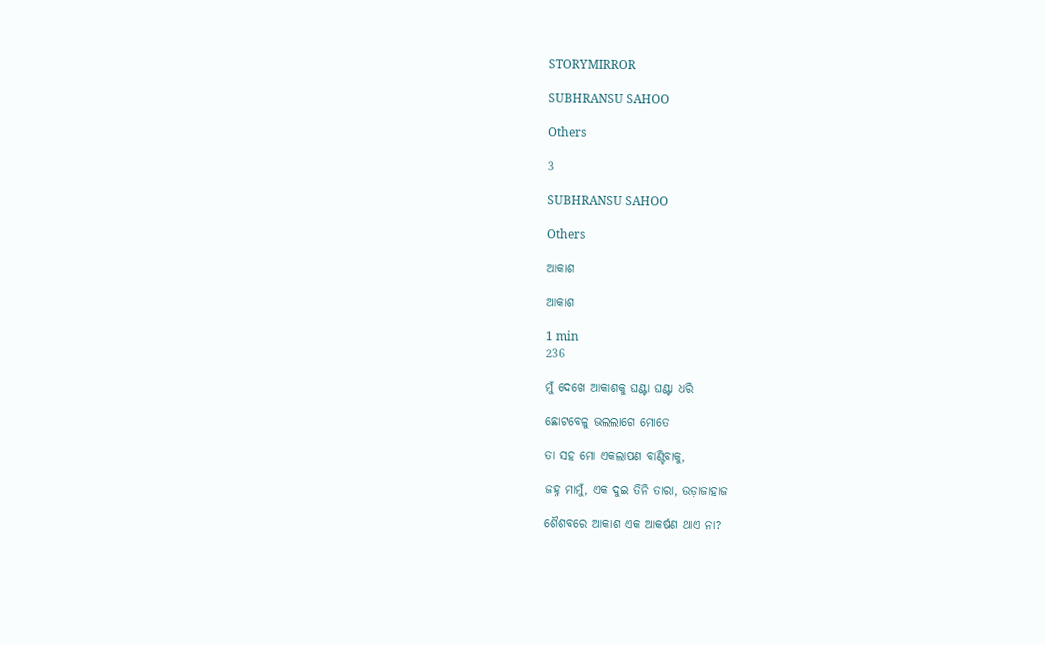STORYMIRROR

SUBHRANSU SAHOO

Others

3

SUBHRANSU SAHOO

Others

ଆକାଶ

ଆକାଶ

1 min
236

ମୁଁ ଦେଖେ ଆକାଶକୁ ଘଣ୍ଟା ଘଣ୍ଟା ଧରି

ଛୋଟବେଳୁ ଭଲଲାଗେ ମୋତେ

ତା ସହ ମୋ ଏକଲାପଣ ବାଣ୍ଟିବାକୁ,

ଜହ୍ନ ମାମୁଁ, ଏକ ଦୁଇ ତିନି ତାରା, ଉଡ଼ାଜାହାଜ

ଶୈଶବରେ ଆକାଶ ଏକ ଆକର୍ଷଣ ଥାଏ ନା?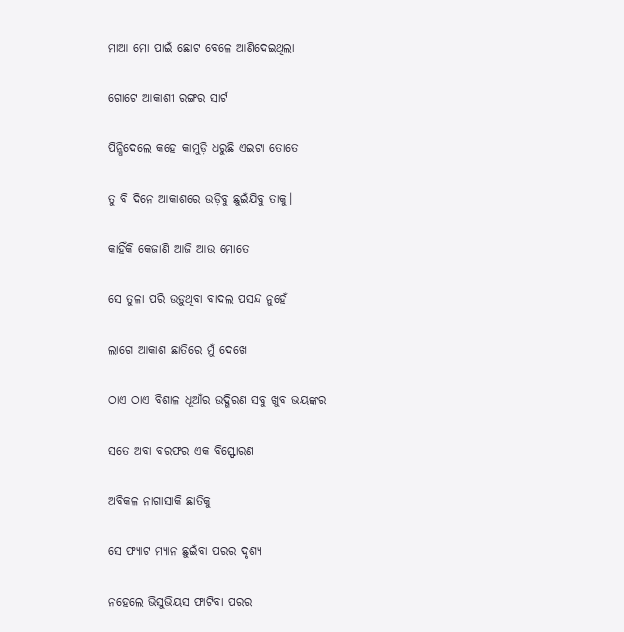ମାଆ ମୋ ପାଇଁ ଛୋଟ ବେଳେ ଆଣିଦେଇଥିଲା

ଗୋଟେ ଆକାଶୀ ରଙ୍ଗର ସାର୍ଟ

ପିନ୍ଧିଦେଲେ କହେ କାମୁଡ଼ି ଧରୁଛି ଏଇଟା ତୋତେ

ତୁ ବି ଦିନେ ଆକାଶରେ ଉଡ଼ିବୁ ଛୁଇଁଯିବୁ ତାକୁ।

କାହିଁକି କେଜାଣି ଆଜି ଆଉ ମୋତେ

ସେ ତୁଳା ପରି ଉଡ଼ୁଥିବା ବାଦଲ ପସନ୍ଦ ନୁହେଁ

ଲାଗେ ଆକାଶ ଛାତିରେ ମୁଁ ଦେଖେ

ଠାଏ ଠାଏ ବିଶାଳ ଧୂଆଁର ଉଦ୍ଗିରଣ ସବୁ ଖୁବ ଭୟଙ୍କର

ସତେ ଅବା ବରଫର ଏକ ବିସ୍ଫୋରଣ

ଅବିକଳ ନାଗାସାକି ଛାତିକୁ

ସେ ଫ୍ୟାଟ ମ୍ୟାନ ଛୁଇଁବା ପରର ଦୃଶ୍ୟ

ନହେଲେ ଭିସୁଭିୟସ ଫାଟିବା ପରର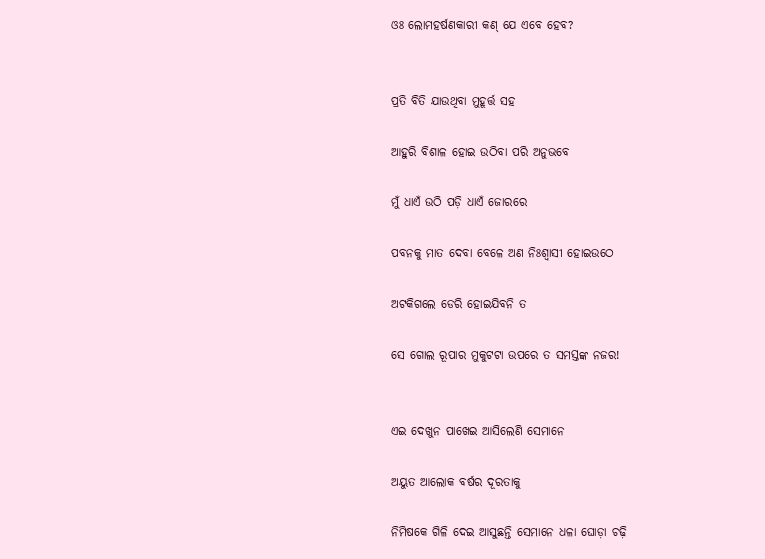ଓଃ ଲୋମହର୍ଷଣକାରୀ କଣ୍ ଯେ ଏବେ ହେବ?


ପ୍ରତି ବିତି ଯାଉଥିବା ମୁହୂର୍ତ୍ତ ସହ

ଆହୁରି ବିଶାଳ ହୋଇ ଉଠିବା ପରି ଅନୁଭବେ

ମୁଁ ଧାଏଁ ଉଠି ପଡ଼ି ଧାଏଁ ଜୋରରେ

ପବନକୁ ମାତ ଦେବା ବେଳେ ଅଣ ନିଃଶ୍ଵାସୀ ହୋଇଉଠେ

ଅଟକିଗଲେ ଡେରି ହୋଇଯିବନି ତ

ସେ ଗୋଲ ରୂପାର ମୁକୁଟଟା ଉପରେ ତ ସମସ୍ତଙ୍କ ନଜର!


ଏଇ ଦେଖୁନ ପାଖେଇ ଆସିଲେଣି ସେମାନେ

ଅୟୁତ ଆଲୋକ ବର୍ଷର ଦୂରତାକୁ

ନିମିଷକେ ଗିଳି ଦେଇ ଆସୁଛନ୍ତି ସେମାନେ ଧଳା ଘୋଡ଼ା ଚଢ଼ି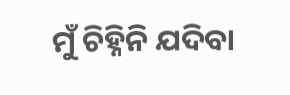ମୁଁ ଚିହ୍ନିନି ଯଦିବା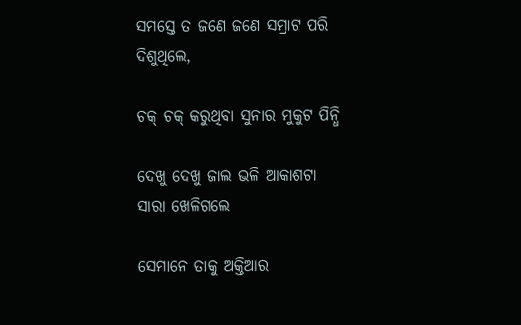ସମସ୍ତେ ତ ଜଣେ ଜଣେ ସମ୍ରାଟ ପରି ଦିଶୁଥିଲେ,

ଚକ୍ ଚକ୍ କରୁଥିବା ସୁନାର ମୁକୁଟ ପିନ୍ଧି

ଦେଖୁ ଦେଖୁ ଜାଲ ଭଳି ଆକାଶଟା ସାରା ଖେଳିଗଲେ

ସେମାନେ ତାକୁ ଅକ୍ତିଆର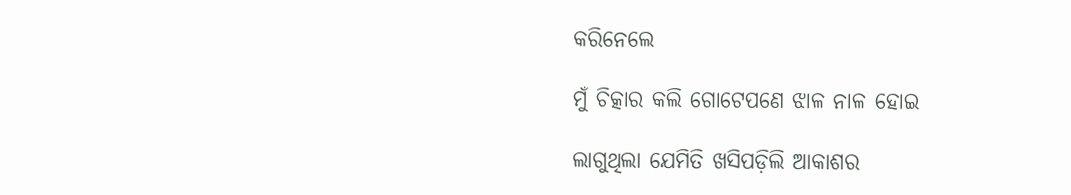କରିନେଲେ

ମୁଁ ଚିତ୍କାର କଲି ଗୋଟେପଣେ ଝାଳ ନାଳ ହୋଇ

ଲାଗୁଥିଲା ଯେମିତି ଖସିପଡ଼ିଲି ଆକାଶର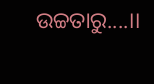ଉଚ୍ଚତାରୁ....।।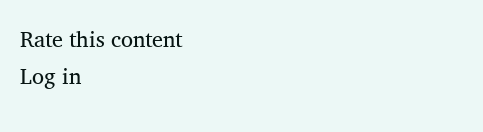Rate this content
Log in